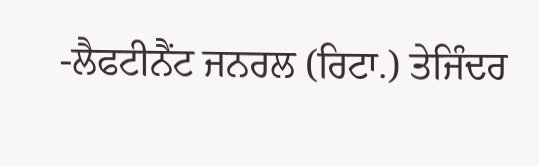-ਲੈਫਟੀਨੈਂਟ ਜਨਰਲ (ਰਿਟਾ.) ਤੇਜਿੰਦਰ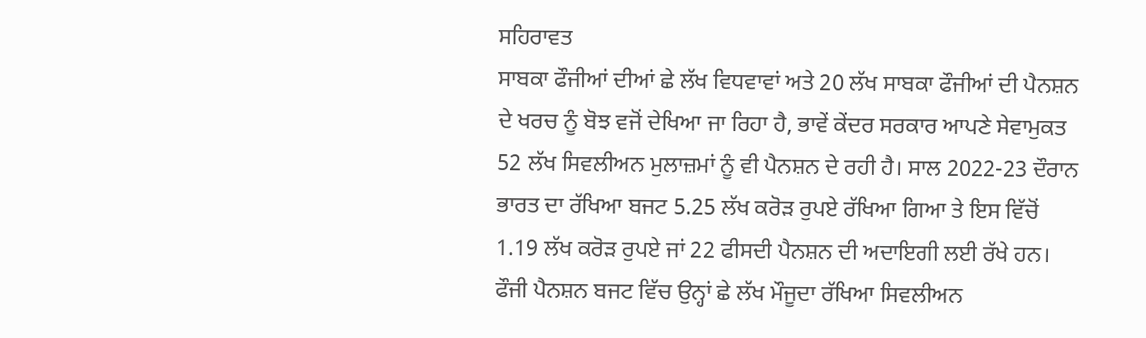ਸਹਿਰਾਵਤ
ਸਾਬਕਾ ਫੌਜੀਆਂ ਦੀਆਂ ਛੇ ਲੱਖ ਵਿਧਵਾਵਾਂ ਅਤੇ 20 ਲੱਖ ਸਾਬਕਾ ਫੌਜੀਆਂ ਦੀ ਪੈਨਸ਼ਨ ਦੇ ਖਰਚ ਨੂੰ ਬੋਝ ਵਜੋਂ ਦੇਖਿਆ ਜਾ ਰਿਹਾ ਹੈ, ਭਾਵੇਂ ਕੇਂਦਰ ਸਰਕਾਰ ਆਪਣੇ ਸੇਵਾਮੁਕਤ 52 ਲੱਖ ਸਿਵਲੀਅਨ ਮੁਲਾਜ਼ਮਾਂ ਨੂੰ ਵੀ ਪੈਨਸ਼ਨ ਦੇ ਰਹੀ ਹੈ। ਸਾਲ 2022-23 ਦੌਰਾਨ ਭਾਰਤ ਦਾ ਰੱਖਿਆ ਬਜਟ 5.25 ਲੱਖ ਕਰੋੜ ਰੁਪਏ ਰੱਖਿਆ ਗਿਆ ਤੇ ਇਸ ਵਿੱਚੋਂ 1.19 ਲੱਖ ਕਰੋੜ ਰੁਪਏ ਜਾਂ 22 ਫੀਸਦੀ ਪੈਨਸ਼ਨ ਦੀ ਅਦਾਇਗੀ ਲਈ ਰੱਖੇ ਹਨ। ਫੌਜੀ ਪੈਨਸ਼ਨ ਬਜਟ ਵਿੱਚ ਉਨ੍ਹਾਂ ਛੇ ਲੱਖ ਮੌਜੂਦਾ ਰੱਖਿਆ ਸਿਵਲੀਅਨ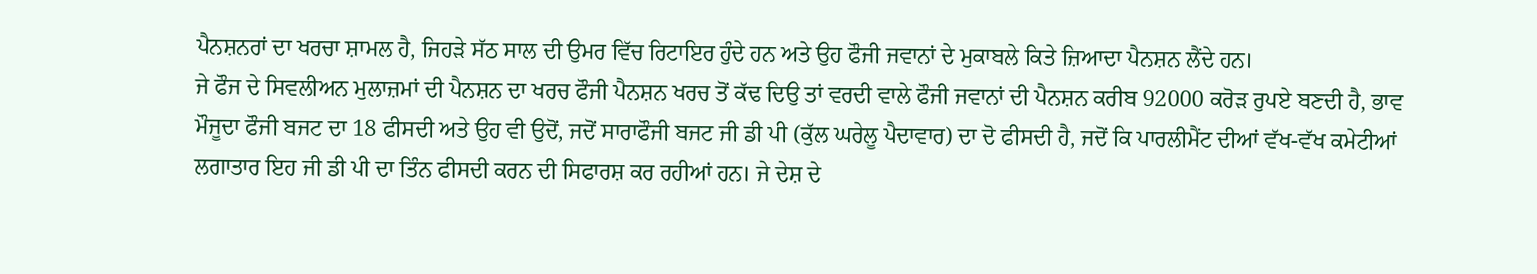ਪੈਨਸ਼ਨਰਾਂ ਦਾ ਖਰਚਾ ਸ਼ਾਮਲ ਹੈ, ਜਿਹੜੇ ਸੱਠ ਸਾਲ ਦੀ ਉਮਰ ਵਿੱਚ ਰਿਟਾਇਰ ਹੁੰਦੇ ਹਨ ਅਤੇ ਉਹ ਫੌਜੀ ਜਵਾਨਾਂ ਦੇ ਮੁਕਾਬਲੇ ਕਿਤੇ ਜ਼ਿਆਦਾ ਪੈਨਸ਼ਨ ਲੈਂਦੇ ਹਨ।
ਜੇ ਫੌਜ ਦੇ ਸਿਵਲੀਅਨ ਮੁਲਾਜ਼ਮਾਂ ਦੀ ਪੈਨਸ਼ਨ ਦਾ ਖਰਚ ਫੌਜੀ ਪੈਨਸ਼ਨ ਖਰਚ ਤੋਂ ਕੱਢ ਦਿਉ ਤਾਂ ਵਰਦੀ ਵਾਲੇ ਫੌਜੀ ਜਵਾਨਾਂ ਦੀ ਪੈਨਸ਼ਨ ਕਰੀਬ 92000 ਕਰੋੜ ਰੁਪਏ ਬਣਦੀ ਹੈ, ਭਾਵ ਮੌਜੂਦਾ ਫੌਜੀ ਬਜਟ ਦਾ 18 ਫੀਸਦੀ ਅਤੇ ਉਹ ਵੀ ਉਦੋਂ, ਜਦੋਂ ਸਾਰਾਫੌਜੀ ਬਜਟ ਜੀ ਡੀ ਪੀ (ਕੁੱਲ ਘਰੇਲੂ ਪੈਦਾਵਾਰ) ਦਾ ਦੋ ਫੀਸਦੀ ਹੈ, ਜਦੋਂ ਕਿ ਪਾਰਲੀਮੈਂਟ ਦੀਆਂ ਵੱਖ-ਵੱਖ ਕਮੇਟੀਆਂ ਲਗਾਤਾਰ ਇਹ ਜੀ ਡੀ ਪੀ ਦਾ ਤਿੰਨ ਫੀਸਦੀ ਕਰਨ ਦੀ ਸਿਫਾਰਸ਼ ਕਰ ਰਹੀਆਂ ਹਨ। ਜੇ ਦੇਸ਼ ਦੇ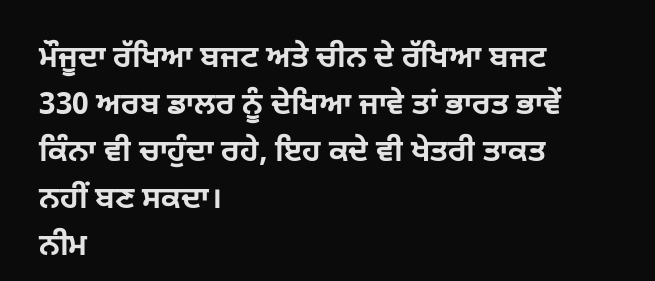ਮੌਜੂਦਾ ਰੱਖਿਆ ਬਜਟ ਅਤੇ ਚੀਨ ਦੇ ਰੱਖਿਆ ਬਜਟ 330 ਅਰਬ ਡਾਲਰ ਨੂੰ ਦੇਖਿਆ ਜਾਵੇ ਤਾਂ ਭਾਰਤ ਭਾਵੇਂ ਕਿੰਨਾ ਵੀ ਚਾਹੁੰਦਾ ਰਹੇ, ਇਹ ਕਦੇ ਵੀ ਖੇਤਰੀ ਤਾਕਤ ਨਹੀਂ ਬਣ ਸਕਦਾ।
ਨੀਮ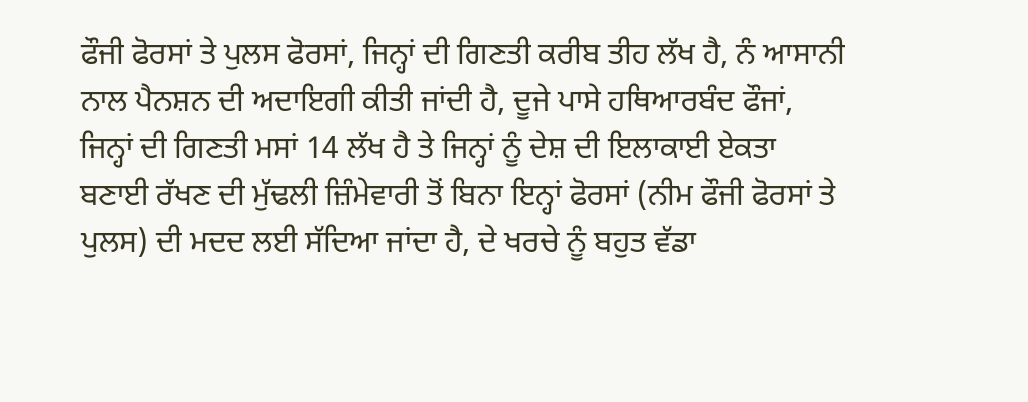ਫੌਜੀ ਫੋਰਸਾਂ ਤੇ ਪੁਲਸ ਫੋਰਸਾਂ, ਜਿਨ੍ਹਾਂ ਦੀ ਗਿਣਤੀ ਕਰੀਬ ਤੀਹ ਲੱਖ ਹੈ, ਨੰ ਆਸਾਨੀ ਨਾਲ ਪੈਨਸ਼ਨ ਦੀ ਅਦਾਇਗੀ ਕੀਤੀ ਜਾਂਦੀ ਹੈ, ਦੂਜੇ ਪਾਸੇ ਹਥਿਆਰਬੰਦ ਫੌਜਾਂ, ਜਿਨ੍ਹਾਂ ਦੀ ਗਿਣਤੀ ਮਸਾਂ 14 ਲੱਖ ਹੈ ਤੇ ਜਿਨ੍ਹਾਂ ਨੂੰ ਦੇਸ਼ ਦੀ ਇਲਾਕਾਈ ਏਕਤਾ ਬਣਾਈ ਰੱਖਣ ਦੀ ਮੁੱਢਲੀ ਜ਼ਿੰਮੇਵਾਰੀ ਤੋਂ ਬਿਨਾ ਇਨ੍ਹਾਂ ਫੋਰਸਾਂ (ਨੀਮ ਫੌਜੀ ਫੋਰਸਾਂ ਤੇ ਪੁਲਸ) ਦੀ ਮਦਦ ਲਈ ਸੱਦਿਆ ਜਾਂਦਾ ਹੈ, ਦੇ ਖਰਚੇ ਨੂੰ ਬਹੁਤ ਵੱਡਾ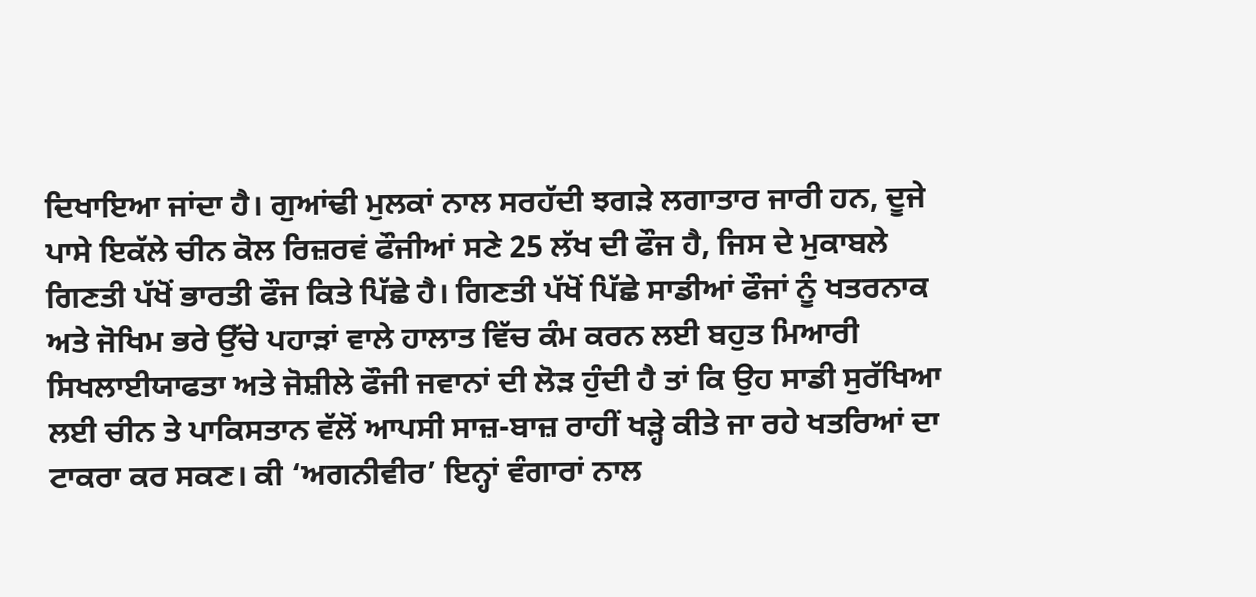ਦਿਖਾਇਆ ਜਾਂਦਾ ਹੈ। ਗੁਆਂਢੀ ਮੁਲਕਾਂ ਨਾਲ ਸਰਹੱਦੀ ਝਗੜੇ ਲਗਾਤਾਰ ਜਾਰੀ ਹਨ, ਦੂਜੇ ਪਾਸੇ ਇਕੱਲੇ ਚੀਨ ਕੋਲ ਰਿਜ਼ਰਵਂ ਫੌਜੀਆਂ ਸਣੇ 25 ਲੱਖ ਦੀ ਫੌਜ ਹੈ, ਜਿਸ ਦੇ ਮੁਕਾਬਲੇ ਗਿਣਤੀ ਪੱਖੋਂ ਭਾਰਤੀ ਫੌਜ ਕਿਤੇ ਪਿੱਛੇ ਹੈ। ਗਿਣਤੀ ਪੱਖੋਂ ਪਿੱਛੇ ਸਾਡੀਆਂ ਫੌਜਾਂ ਨੂੰ ਖਤਰਨਾਕ ਅਤੇ ਜੋਖਿਮ ਭਰੇ ਉੱਚੇ ਪਹਾੜਾਂ ਵਾਲੇ ਹਾਲਾਤ ਵਿੱਚ ਕੰਮ ਕਰਨ ਲਈ ਬਹੁਤ ਮਿਆਰੀ ਸਿਖਲਾਈਯਾਫਤਾ ਅਤੇ ਜੋਸ਼ੀਲੇ ਫੌਜੀ ਜਵਾਨਾਂ ਦੀ ਲੋੜ ਹੁੰਦੀ ਹੈ ਤਾਂ ਕਿ ਉਹ ਸਾਡੀ ਸੁਰੱਖਿਆ ਲਈ ਚੀਨ ਤੇ ਪਾਕਿਸਤਾਨ ਵੱਲੋਂ ਆਪਸੀ ਸਾਜ਼-ਬਾਜ਼ ਰਾਹੀਂ ਖੜ੍ਹੇ ਕੀਤੇ ਜਾ ਰਹੇ ਖਤਰਿਆਂ ਦਾ ਟਾਕਰਾ ਕਰ ਸਕਣ। ਕੀ ‘ਅਗਨੀਵੀਰ’ ਇਨ੍ਹਾਂ ਵੰਗਾਰਾਂ ਨਾਲ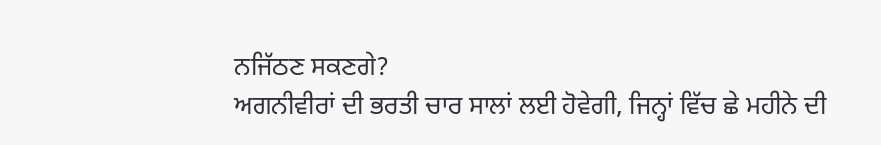ਨਜਿੱਠਣ ਸਕਣਗੇ?
ਅਗਨੀਵੀਰਾਂ ਦੀ ਭਰਤੀ ਚਾਰ ਸਾਲਾਂ ਲਈ ਹੋਵੇਗੀ, ਜਿਨ੍ਹਾਂ ਵਿੱਚ ਛੇ ਮਹੀਨੇ ਦੀ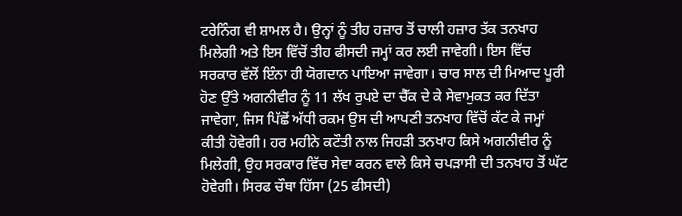ਟਰੇਨਿੰਗ ਵੀ ਸ਼ਾਮਲ ਹੈ। ਉਨ੍ਹਾਂ ਨੂੰ ਤੀਹ ਹਜ਼ਾਰ ਤੋਂ ਚਾਲੀ ਹਜ਼ਾਰ ਤੱਕ ਤਨਖਾਹ ਮਿਲੇਗੀ ਅਤੇ ਇਸ ਵਿੱਚੋਂ ਤੀਹ ਫੀਸਦੀ ਜਮ੍ਹਾਂ ਕਰ ਲਈ ਜਾਵੇਗੀ। ਇਸ ਵਿੱਚ ਸਰਕਾਰ ਵੱਲੋਂ ਇੰਨਾ ਹੀ ਯੋਗਦਾਨ ਪਾਇਆ ਜਾਵੇਗਾ। ਚਾਰ ਸਾਲ ਦੀ ਮਿਆਦ ਪੂਰੀ ਹੋਣ ਉੱਤੇ ਅਗਨੀਵੀਰ ਨੂੰ 11 ਲੱਖ ਰੁਪਏ ਦਾ ਚੈੱਕ ਦੇ ਕੇ ਸੇਵਾਮੁਕਤ ਕਰ ਦਿੱਤਾ ਜਾਵੇਗਾ, ਜਿਸ ਪਿੱਛੋਂ ਅੱਧੀ ਰਕਮ ਉਸ ਦੀ ਆਪਣੀ ਤਨਖਾਹ ਵਿੱਚੋਂ ਕੱਟ ਕੇ ਜਮ੍ਹਾਂ ਕੀਤੀ ਹੋਵੇਗੀ। ਹਰ ਮਹੀਨੇ ਕਟੌਤੀ ਨਾਲ ਜਿਹੜੀ ਤਨਖਾਹ ਕਿਸੇ ਅਗਨੀਵੀਰ ਨੂੰ ਮਿਲੇਗੀ, ਉਹ ਸਰਕਾਰ ਵਿੱਚ ਸੇਵਾ ਕਰਨ ਵਾਲੇ ਕਿਸੇ ਚਪੜਾਸੀ ਦੀ ਤਨਖਾਹ ਤੋਂ ਘੱਟ ਹੋਵੇਗੀ। ਸਿਰਫ ਚੌਥਾ ਹਿੱਸਾ (25 ਫੀਸਦੀ)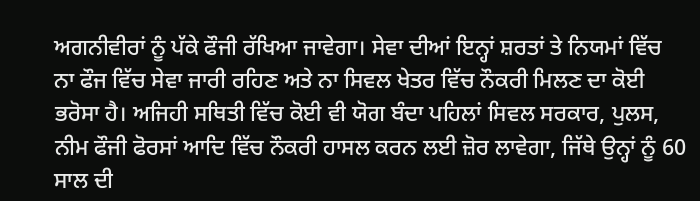ਅਗਨੀਵੀਰਾਂ ਨੂੰ ਪੱਕੇ ਫੌਜੀ ਰੱਖਿਆ ਜਾਵੇਗਾ। ਸੇਵਾ ਦੀਆਂ ਇਨ੍ਹਾਂ ਸ਼ਰਤਾਂ ਤੇ ਨਿਯਮਾਂ ਵਿੱਚ ਨਾ ਫੌਜ ਵਿੱਚ ਸੇਵਾ ਜਾਰੀ ਰਹਿਣ ਅਤੇ ਨਾ ਸਿਵਲ ਖੇਤਰ ਵਿੱਚ ਨੌਕਰੀ ਮਿਲਣ ਦਾ ਕੋਈ ਭਰੋਸਾ ਹੈ। ਅਜਿਹੀ ਸਥਿਤੀ ਵਿੱਚ ਕੋਈ ਵੀ ਯੋਗ ਬੰਦਾ ਪਹਿਲਾਂ ਸਿਵਲ ਸਰਕਾਰ, ਪੁਲਸ, ਨੀਮ ਫੌਜੀ ਫੋਰਸਾਂ ਆਦਿ ਵਿੱਚ ਨੌਕਰੀ ਹਾਸਲ ਕਰਨ ਲਈ ਜ਼ੋਰ ਲਾਵੇਗਾ, ਜਿੱਥੇ ਉਨ੍ਹਾਂ ਨੂੰ 60 ਸਾਲ ਦੀ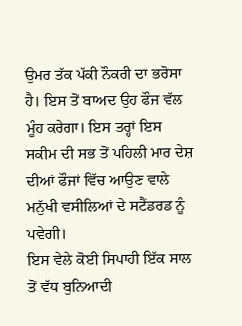ਉਮਰ ਤੱਕ ਪੱਕੀ ਨੌਕਰੀ ਦਾ ਭਰੋਸਾ ਹੈ। ਇਸ ਤੋਂ ਬਾਅਦ ਉਹ ਫੌਜ ਵੱਲ ਮੂੰਹ ਕਰੇਗਾ। ਇਸ ਤਰ੍ਹਾਂ ਇਸ ਸਕੀਮ ਦੀ ਸਭ ਤੋਂ ਪਹਿਲੀ ਮਾਰ ਦੇਸ਼ ਦੀਆਂ ਫੌਜਾਂ ਵਿੱਚ ਆਉਣ ਵਾਲੇ ਮਨੁੱਖੀ ਵਸੀਲਿਆਂ ਦੇ ਸਟੈਂਡਰਡ ਨੂੰ ਪਵੇਗੀ।
ਇਸ ਵੇਲੇ ਕੋਈ ਸਿਪਾਹੀ ਇੱਕ ਸਾਲ ਤੋਂ ਵੱਧ ਬੁਨਿਆਦੀ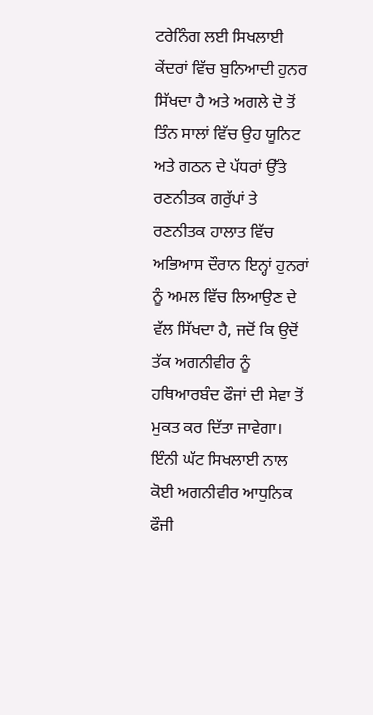ਟਰੇਨਿੰਗ ਲਈ ਸਿਖਲਾਈ ਕੇਂਦਰਾਂ ਵਿੱਚ ਬੁਨਿਆਦੀ ਹੁਨਰ ਸਿੱਖਦਾ ਹੈ ਅਤੇ ਅਗਲੇ ਦੋ ਤੋਂ ਤਿੰਨ ਸਾਲਾਂ ਵਿੱਚ ਉਹ ਯੂਨਿਟ ਅਤੇ ਗਠਨ ਦੇ ਪੱਧਰਾਂ ਉੱਤੇ ਰਣਨੀਤਕ ਗਰੁੱਪਾਂ ਤੇ ਰਣਨੀਤਕ ਹਾਲਾਤ ਵਿੱਚ ਅਭਿਆਸ ਦੌਰਾਨ ਇਨ੍ਹਾਂ ਹੁਨਰਾਂ ਨੂੰ ਅਮਲ ਵਿੱਚ ਲਿਆਉਣ ਦੇ ਵੱਲ ਸਿੱਖਦਾ ਹੈ, ਜਦੋਂ ਕਿ ਉਦੋਂ ਤੱਕ ਅਗਨੀਵੀਰ ਨੂੰ ਹਥਿਆਰਬੰਦ ਫੌਜਾਂ ਦੀ ਸੇਵਾ ਤੋਂ ਮੁਕਤ ਕਰ ਦਿੱਤਾ ਜਾਵੇਗਾ। ਇੰਨੀ ਘੱਟ ਸਿਖਲਾਈ ਨਾਲ ਕੋਈ ਅਗਨੀਵੀਰ ਆਧੁਨਿਕ ਫੌਜੀ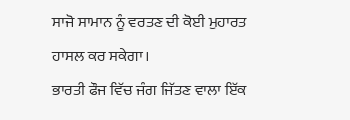ਸਾਜੋ ਸਾਮਾਨ ਨੂੰ ਵਰਤਣ ਦੀ ਕੋਈ ਮੁਹਾਰਤ ਹਾਸਲ ਕਰ ਸਕੇਗਾ।
ਭਾਰਤੀ ਫੌਜ ਵਿੱਚ ਜੰਗ ਜਿੱਤਣ ਵਾਲਾ ਇੱਕ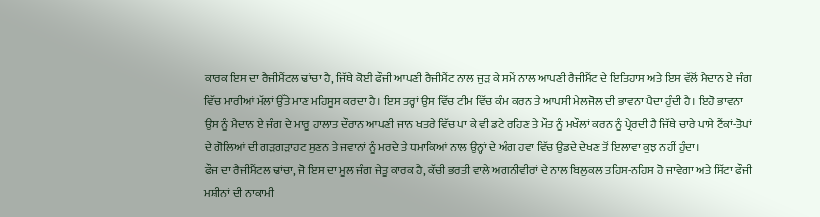ਕਾਰਕ ਇਸ ਦਾ ਰੈਜੀਮੈਂਟਲ ਢਾਂਚਾ ਹੈ, ਜਿੱਥੇ ਕੋਈ ਫੌਜੀ ਆਪਣੀ ਰੈਜੀਮੈਂਟ ਨਾਲ ਜੁੜ ਕੇ ਸਮੇਂ ਨਾਲ ਆਪਣੀ ਰੈਜੀਮੈਂਟ ਦੇ ਇਤਿਹਾਸ ਅਤੇ ਇਸ ਵੱਲੋਂ ਮੈਦਾਨ ਏ ਜੰਗ ਵਿੱਚ ਮਾਰੀਆਂ ਮੱਲਾਂ ਉੱਤੇ ਮਾਣ ਮਹਿਸੂਸ ਕਰਦਾ ਹੈ। ਇਸ ਤਰ੍ਹਾਂ ਉਸ ਵਿੱਚ ਟੀਮ ਵਿੱਚ ਕੰਮ ਕਰਨ ਤੇ ਆਪਸੀ ਮੇਲਜੋਲ ਦੀ ਭਾਵਨਾ ਪੈਦਾ ਹੁੰਦੀ ਹੈ। ਇਹੋ ਭਾਵਨਾ ਉਸ ਨੂੰ ਮੈਦਾਨ ਏ ਜੰਗ ਦੇ ਮਾਰੂ ਹਾਲਾਤ ਦੌਰਾਨ ਆਪਣੀ ਜਾਨ ਖਤਰੇ ਵਿੱਚ ਪਾ ਕੇ ਵੀ ਡਟੇ ਰਹਿਣ ਤੇ ਮੌਤ ਨੂੰ ਮਖੌਲਾਂ ਕਰਨ ਨੂੰ ਪ੍ਰੇਰਦੀ ਹੈ ਜਿੱਥੇ ਚਾਰੇ ਪਾਸੇ ਟੈਂਕਾਂ-ਤੋਪਾਂ ਦੇ ਗੋਲਿਆਂ ਦੀ ਗੜਗੜਾਹਟ ਸੁਣਨ ਤੇ ਜਵਾਨਾਂ ਨੂੰ ਮਰਦੇ ਤੇ ਧਮਾਕਿਆਂ ਨਾਲ ਉਨ੍ਹਾਂ ਦੇ ਅੰਗ ਹਵਾ ਵਿੱਚ ਉਡਦੇ ਦੇਖਣ ਤੋਂ ਇਲਾਵਾ ਕੁਝ ਨਹੀਂ ਹੁੰਦਾ।
ਫੌਜ ਦਾ ਰੈਜੀਮੈਂਟਲ ਢਾਂਚਾ, ਜੋ ਇਸ ਦਾ ਮੂਲ ਜੰਗ ਜੇਤੂ ਕਾਰਕ ਹੈ, ਕੱਚੀ ਭਰਤੀ ਵਾਲੇ ਅਗਨੀਵੀਰਾਂ ਦੇ ਨਾਲ ਬਿਲੁਕਲ ਤਹਿਸ-ਨਹਿਸ ਹੋ ਜਾਵੇਗਾ ਅਤੇ ਸਿੱਟਾ ਫੌਜੀ ਮਸ਼ੀਨਾਂ ਦੀ ਨਾਕਾਮੀ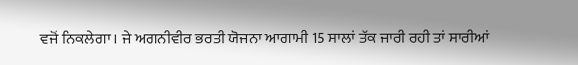ਵਜੋਂ ਨਿਕਲੇਗਾ। ਜੇ ਅਗਨੀਵੀਰ ਭਰਤੀ ਯੋਜਨਾ ਆਗਾਮੀ 15 ਸਾਲਾਂ ਤੱਕ ਜਾਰੀ ਰਹੀ ਤਾਂ ਸਾਰੀਆਂ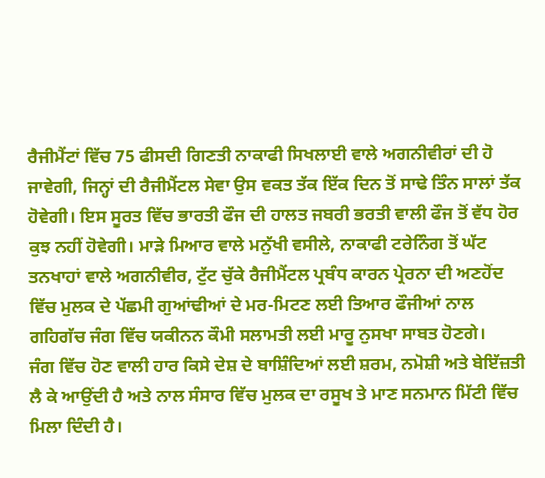ਰੈਜੀਮੈਂਟਾਂ ਵਿੱਚ 75 ਫੀਸਦੀ ਗਿਣਤੀ ਨਾਕਾਫੀ ਸਿਖਲਾਈ ਵਾਲੇ ਅਗਨੀਵੀਰਾਂ ਦੀ ਹੋ ਜਾਵੇਗੀ, ਜਿਨ੍ਹਾਂ ਦੀ ਰੈਜੀਮੈਂਟਲ ਸੇਵਾ ਉਸ ਵਕਤ ਤੱਕ ਇੱਕ ਦਿਨ ਤੋਂ ਸਾਢੇ ਤਿੰਨ ਸਾਲਾਂ ਤੱਕ ਹੋਵੇਗੀ। ਇਸ ਸੂਰਤ ਵਿੱਚ ਭਾਰਤੀ ਫੌਜ ਦੀ ਹਾਲਤ ਜਬਰੀ ਭਰਤੀ ਵਾਲੀ ਫੌਜ ਤੋਂ ਵੱਧ ਹੋਰ ਕੁਝ ਨਹੀਂ ਹੋਵੇਗੀ। ਮਾੜੇ ਮਿਆਰ ਵਾਲੇ ਮਨੁੱਖੀ ਵਸੀਲੇ, ਨਾਕਾਫੀ ਟਰੇਨਿੰਗ ਤੋਂ ਘੱਟ ਤਨਖਾਹਾਂ ਵਾਲੇ ਅਗਨੀਵੀਰ, ਟੁੱਟ ਚੁੱਕੇ ਰੈਜੀਮੈਂਟਲ ਪ੍ਰਬੰਧ ਕਾਰਨ ਪ੍ਰੇਰਨਾ ਦੀ ਅਣਹੋਂਦ ਵਿੱਚ ਮੁਲਕ ਦੇ ਪੱਛਮੀ ਗੁਆਂਢੀਆਂ ਦੇ ਮਰ-ਮਿਟਣ ਲਈ ਤਿਆਰ ਫੌਜੀਆਂ ਨਾਲ ਗਹਿਗੱਚ ਜੰਗ ਵਿੱਚ ਯਕੀਨਨ ਕੌਮੀ ਸਲਾਮਤੀ ਲਈ ਮਾਰੂ ਨੁਸਖਾ ਸਾਬਤ ਹੋਣਗੇ।
ਜੰਗ ਵਿੱਚ ਹੋਣ ਵਾਲੀ ਹਾਰ ਕਿਸੇ ਦੇਸ਼ ਦੇ ਬਾਸ਼ਿੰਦਿਆਂ ਲਈ ਸ਼ਰਮ, ਨਮੋਸ਼ੀ ਅਤੇ ਬੇਇੱਜ਼ਤੀ ਲੈ ਕੇ ਆਉਂਦੀ ਹੈ ਅਤੇ ਨਾਲ ਸੰਸਾਰ ਵਿੱਚ ਮੁਲਕ ਦਾ ਰਸੂਖ ਤੇ ਮਾਣ ਸਨਮਾਨ ਮਿੱਟੀ ਵਿੱਚ ਮਿਲਾ ਦਿੰਦੀ ਹੈ।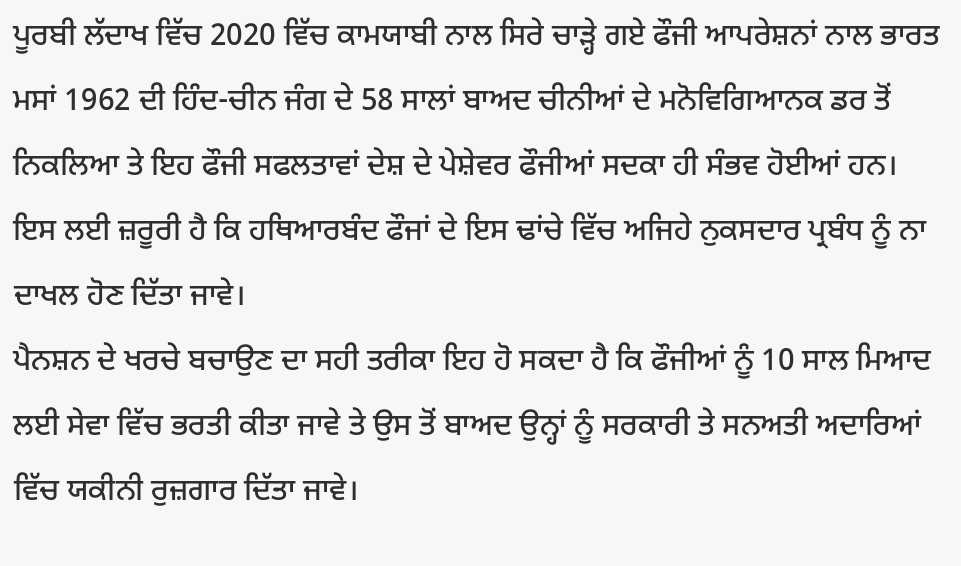ਪੂਰਬੀ ਲੱਦਾਖ ਵਿੱਚ 2020 ਵਿੱਚ ਕਾਮਯਾਬੀ ਨਾਲ ਸਿਰੇ ਚਾੜ੍ਹੇ ਗਏ ਫੌਜੀ ਆਪਰੇਸ਼ਨਾਂ ਨਾਲ ਭਾਰਤ ਮਸਾਂ 1962 ਦੀ ਹਿੰਦ-ਚੀਨ ਜੰਗ ਦੇ 58 ਸਾਲਾਂ ਬਾਅਦ ਚੀਨੀਆਂ ਦੇ ਮਨੋਵਿਗਿਆਨਕ ਡਰ ਤੋਂ ਨਿਕਲਿਆ ਤੇ ਇਹ ਫੌਜੀ ਸਫਲਤਾਵਾਂ ਦੇਸ਼ ਦੇ ਪੇਸ਼ੇਵਰ ਫੌਜੀਆਂ ਸਦਕਾ ਹੀ ਸੰਭਵ ਹੋਈਆਂ ਹਨ। ਇਸ ਲਈ ਜ਼ਰੂਰੀ ਹੈ ਕਿ ਹਥਿਆਰਬੰਦ ਫੌਜਾਂ ਦੇ ਇਸ ਢਾਂਚੇ ਵਿੱਚ ਅਜਿਹੇ ਨੁਕਸਦਾਰ ਪ੍ਰਬੰਧ ਨੂੰ ਨਾ ਦਾਖਲ ਹੋਣ ਦਿੱਤਾ ਜਾਵੇ।
ਪੈਨਸ਼ਨ ਦੇ ਖਰਚੇ ਬਚਾਉਣ ਦਾ ਸਹੀ ਤਰੀਕਾ ਇਹ ਹੋ ਸਕਦਾ ਹੈ ਕਿ ਫੌਜੀਆਂ ਨੂੰ 10 ਸਾਲ ਮਿਆਦ ਲਈ ਸੇਵਾ ਵਿੱਚ ਭਰਤੀ ਕੀਤਾ ਜਾਵੇ ਤੇ ਉਸ ਤੋਂ ਬਾਅਦ ਉਨ੍ਹਾਂ ਨੂੰ ਸਰਕਾਰੀ ਤੇ ਸਨਅਤੀ ਅਦਾਰਿਆਂ ਵਿੱਚ ਯਕੀਨੀ ਰੁਜ਼ਗਾਰ ਦਿੱਤਾ ਜਾਵੇ।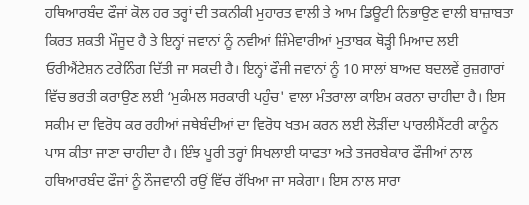ਹਥਿਆਰਬੰਦ ਫੌਜਾਂ ਕੋਲ ਹਰ ਤਰ੍ਹਾਂ ਦੀ ਤਕਨੀਕੀ ਮੁਹਾਰਤ ਵਾਲੀ ਤੇ ਆਮ ਡਿਊਟੀ ਨਿਭਾਉਣ ਵਾਲੀ ਬਾਜ਼ਾਬਤਾ ਕਿਰਤ ਸ਼ਕਤੀ ਮੌਜੂਦ ਹੈ ਤੇ ਇਨ੍ਹਾਂ ਜਵਾਨਾਂ ਨੂੰ ਨਵੀਆਂ ਜ਼ਿੰਮੇਵਾਰੀਆਂ ਮੁਤਾਬਕ ਥੋੜ੍ਹੀ ਮਿਆਦ ਲਈ ਓਰੀਐਂਟੇਸ਼ਨ ਟਰੇਨਿੰਗ ਦਿੱਤੀ ਜਾ ਸਕਦੀ ਹੈ। ਇਨ੍ਹਾਂ ਫੌਜੀ ਜਵਾਨਾਂ ਨੂੰ 10 ਸਾਲਾਂ ਬਾਅਦ ਬਦਲਵੇਂ ਰੁਜ਼ਗਾਰਾਂ ਵਿੱਚ ਭਰਤੀ ਕਰਾਉਣ ਲਈ ‘ਮੁਕੰਮਲ ਸਰਕਾਰੀ ਪਹੁੰਚ' ਵਾਲਾ ਮੰਤਰਾਲਾ ਕਾਇਮ ਕਰਨਾ ਚਾਹੀਦਾ ਹੈ। ਇਸ ਸਕੀਮ ਦਾ ਵਿਰੋਧ ਕਰ ਰਹੀਆਂ ਜਥੇਬੰਦੀਆਂ ਦਾ ਵਿਰੋਧ ਖਤਮ ਕਰਨ ਲਈ ਲੋੜੀਂਦਾ ਪਾਰਲੀਮੈਂਟਰੀ ਕਾਨੂੰਨ ਪਾਸ ਕੀਤਾ ਜਾਣਾ ਚਾਹੀਦਾ ਹੈ। ਇੰਝ ਪੂਰੀ ਤਰ੍ਹਾਂ ਸਿਖਲਾਈ ਯਾਫਤਾ ਅਤੇ ਤਜਰਬੇਕਾਰ ਫੌਜੀਆਂ ਨਾਲ ਹਥਿਆਰਬੰਦ ਫੌਜਾਂ ਨੂੰ ਨੌਜਵਾਨੀ ਰਉਂ ਵਿੱਚ ਰੱਖਿਆ ਜਾ ਸਕੇਗਾ। ਇਸ ਨਾਲ ਸਾਰਾ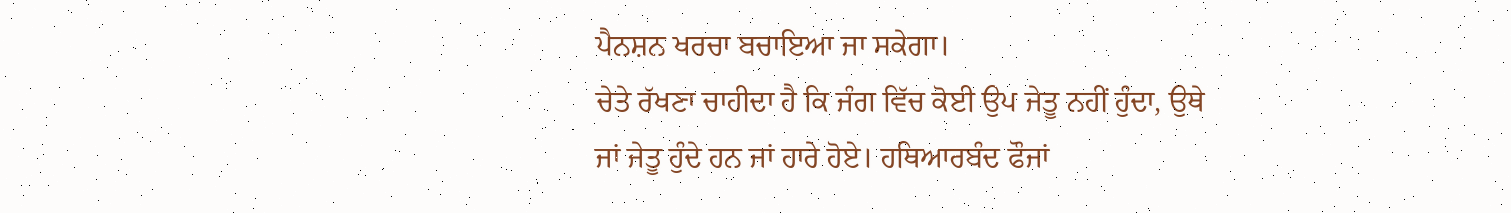ਪੈਨਸ਼ਨ ਖਰਚਾ ਬਚਾਇਆ ਜਾ ਸਕੇਗਾ।
ਚੇਤੇ ਰੱਖਣਾ ਚਾਹੀਦਾ ਹੈ ਕਿ ਜੰਗ ਵਿੱਚ ਕੋਈ ਉਪ ਜੇਤੂ ਨਹੀਂ ਹੁੰਦਾ, ਉਥੇ ਜਾਂ ਜੇਤੂ ਹੁੰਦੇ ਹਨ ਜਾਂ ਹਾਰੇ ਹੋਏ। ਹਥਿਆਰਬੰਦ ਫੌਜਾਂ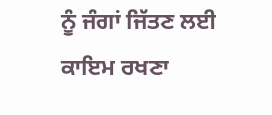ਨੂੰ ਜੰਗਾਂ ਜਿੱਤਣ ਲਈ ਕਾਇਮ ਰਖਣਾ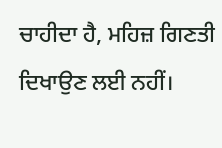ਚਾਹੀਦਾ ਹੈ, ਮਹਿਜ਼ ਗਿਣਤੀ ਦਿਖਾਉਣ ਲਈ ਨਹੀਂ।